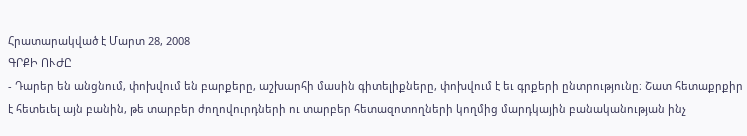Հրատարակված է Մարտ 28, 2008
ԳՐՔԻ ՈՒԺԸ
- Դարեր են անցնում, փոխվում են բարքերը, աշխարհի մասին գիտելիքները, փոխվում է եւ գրքերի ընտրությունը։ Շատ հետաքրքիր է հետեւել այն բանին, թե տարբեր ժողովուրդների ու տարբեր հետազոտողների կողմից մարդկային բանականության ինչ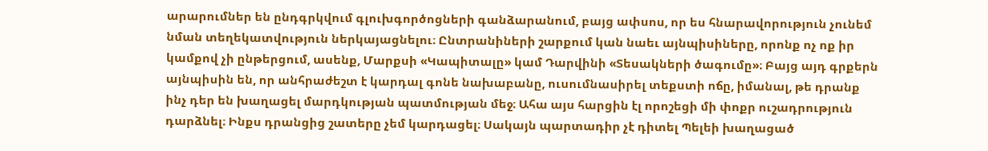արարումներ են ընդգրկվում գլուխգործոցների գանձարանում, բայց ափսոս, որ ես հնարավորություն չունեմ նման տեղեկատվություն ներկայացնելու։ Ընտրանիների շարքում կան նաեւ այնպիսիները, որոնք ոչ ոք իր կամքով չի ընթերցում, ասենք, Մարքսի «Կապիտալը» կամ Դարվինի «Տեսակների ծագումը»։ Բայց այդ գրքերն այնպիսին են, որ անհրաժեշտ է կարդալ գոնե նախաբանը, ուսումնասիրել տեքստի ոճը, իմանալ, թե դրանք ինչ դեր են խաղացել մարդկության պատմության մեջ։ Ահա այս հարցին էլ որոշեցի մի փոքր ուշադրություն դարձնել։ Ինքս դրանցից շատերը չեմ կարդացել։ Սակայն պարտադիր չէ դիտել Պելեի խաղացած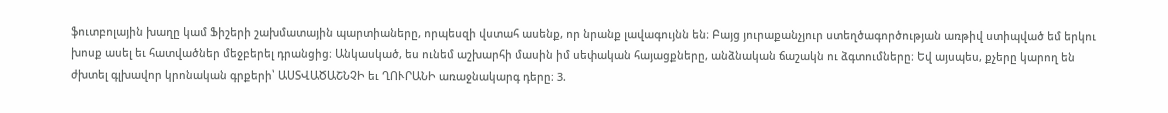ֆուտբոլային խաղը կամ Ֆիշերի շախմատային պարտիաները, որպեսզի վստահ ասենք, որ նրանք լավագույնն են։ Բայց յուրաքանչյուր ստեղծագործության առթիվ ստիպված եմ երկու խոսք ասել եւ հատվածներ մեջբերել դրանցից։ Անկասկած, ես ունեմ աշխարհի մասին իմ սեփական հայացքները, անձնական ճաշակն ու ձգտումները։ Եվ այսպես, քչերը կարող են ժխտել գլխավոր կրոնական գրքերի՝ ԱՍՏՎԱԾԱՇՆՉԻ եւ ՂՈՒՐԱՆԻ առաջնակարգ դերը։ 3.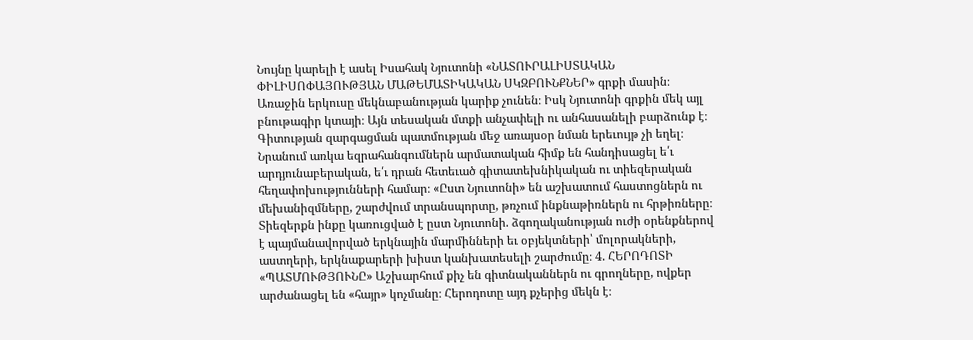Նույնը կարելի է ասել Իսահակ Նյուտոնի «ՆԱՏՈՒՐԱԼԻՍՏԱԿԱՆ ՓԻԼԻՍՈՓԱՅՈՒԹՅԱՆ ՄԱԹԵՄԱՏԻԿԱԿԱՆ ՍԿԶԲՈՒՆՔՆԵՐ» գրքի մասին։ Առաջին երկուսը մեկնաբանության կարիք չունեն։ Իսկ Նյուտոնի գրքին մեկ այլ բնութագիր կտայի։ Այն տեսական մտքի անչափելի ու անհասանելի բարձունք է։ Գիտության զարգացման պատմության մեջ առայսօր նման երեւույթ չի եղել։ Նրանում առկա եզրահանգումներն արմատական հիմք են հանդիսացել ե՛ւ արդյունաբերական, ե՛ւ դրան հետեւած գիտատեխնիկական ու տիեզերական հեղափոխությունների համար։ «Ըստ Նյուտոնի» են աշխատում հաստոցներն ու մեխանիզմները, շարժվում տրանսպորտը, թռչում ինքնաթիռներն ու հրթիռները։ Տիեզերքն ինքը կառուցված է ըստ Նյուտոնի. ձգողականության ուժի օրենքներով է պայմանավորված երկնային մարմինների եւ օբյեկտների՝ մոլորակների, աստղերի, երկնաքարերի խիստ կանխատեսելի շարժումը։ 4. ՀԵՐՈԴՈՏԻ «ՊԱՏՄՈՒԹՅՈՒՆԸ» Աշխարհում քիչ են գիտնականներն ու գրողները, ովքեր արժանացել են «հայր» կոչմանը։ Հերոդոտը այդ քչերից մեկն է։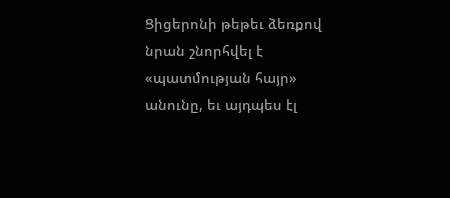Ցիցերոնի թեթեւ ձեռքով նրան շնորհվել է «պատմության հայր» անունը, եւ այդպես էլ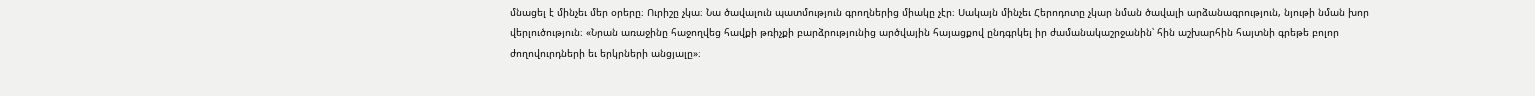մնացել է մինչեւ մեր օրերը։ Ուրիշը չկա։ Նա ծավալուն պատմություն գրողներից միակը չէր։ Սակայն մինչեւ Հերոդոտը չկար նման ծավալի արձանագրություն, նյութի նման խոր վերլուծություն։ «Նրան առաջինը հաջողվեց հավքի թռիչքի բարձրությունից արծվային հայացքով ընդգրկել իր ժամանակաշրջանին՝ հին աշխարհին հայտնի գրեթե բոլոր ժողովուրդների եւ երկրների անցյալը»։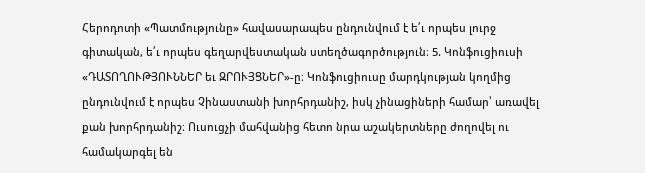Հերոդոտի «Պատմությունը» հավասարապես ընդունվում է ե՛ւ որպես լուրջ գիտական, ե՛ւ որպես գեղարվեստական ստեղծագործություն։ 5. Կոնֆուցիուսի «ԴԱՏՈՂՈՒԹՅՈՒՆՆԵՐ եւ ԶՐՈՒՅՑՆԵՐ»-ը։ Կոնֆուցիուսը մարդկության կողմից ընդունվում է որպես Չինաստանի խորհրդանիշ, իսկ չինացիների համար՝ առավել քան խորհրդանիշ։ Ուսուցչի մահվանից հետո նրա աշակերտները ժողովել ու համակարգել են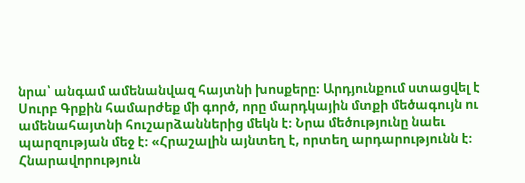նրա՝ անգամ ամենանվազ հայտնի խոսքերը։ Արդյունքում ստացվել է Սուրբ Գրքին համարժեք մի գործ, որը մարդկային մտքի մեծագույն ու ամենահայտնի հուշարձաններից մեկն է։ Նրա մեծությունը նաեւ պարզության մեջ է։ «Հրաշալին այնտեղ է, որտեղ արդարությունն է։ Հնարավորություն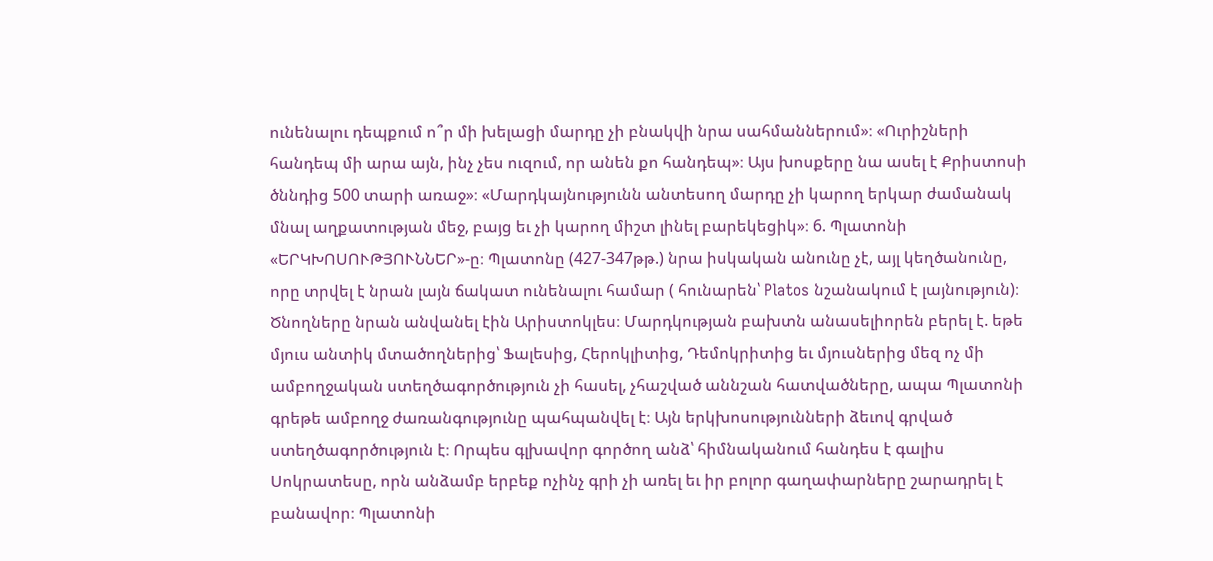ունենալու դեպքում ո՞ր մի խելացի մարդը չի բնակվի նրա սահմաններում»։ «Ուրիշների հանդեպ մի արա այն, ինչ չես ուզում, որ անեն քո հանդեպ»։ Այս խոսքերը նա ասել է Քրիստոսի ծննդից 500 տարի առաջ»։ «Մարդկայնությունն անտեսող մարդը չի կարող երկար ժամանակ մնալ աղքատության մեջ, բայց եւ չի կարող միշտ լինել բարեկեցիկ»։ 6. Պլատոնի «ԵՐԿԽՈՍՈՒԹՅՈՒՆՆԵՐ»-ը։ Պլատոնը (427-347թթ.) նրա իսկական անունը չէ, այլ կեղծանունը, որը տրվել է նրան լայն ճակատ ունենալու համար ( հունարեն՝ Platos նշանակում է լայնություն)։ Ծնողները նրան անվանել էին Արիստոկլես։ Մարդկության բախտն անասելիորեն բերել է. եթե մյուս անտիկ մտածողներից՝ Ֆալեսից, Հերոկլիտից, Դեմոկրիտից եւ մյուսներից մեզ ոչ մի ամբողջական ստեղծագործություն չի հասել, չհաշված աննշան հատվածները, ապա Պլատոնի գրեթե ամբողջ ժառանգությունը պահպանվել է։ Այն երկխոսությունների ձեւով գրված ստեղծագործություն է։ Որպես գլխավոր գործող անձ՝ հիմնականում հանդես է գալիս Սոկրատեսը, որն անձամբ երբեք ոչինչ գրի չի առել եւ իր բոլոր գաղափարները շարադրել է բանավոր։ Պլատոնի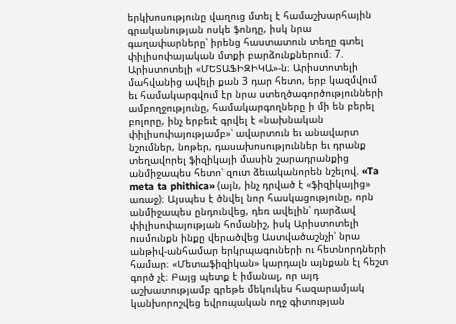երկխոսությունը վաղուց մտել է համաշխարհային գրականության ոսկե ֆոնդը, իսկ նրա գաղափարները՝ իրենց հաստատուն տեղը գտել փիլիսոփայական մտքի բարձունքներում։ 7. Արիստոտելի «ՄԵՏԱՖԻԶԻԿԱ»-ն։ Արիստոտելի մահվանից ավելի քան 3 դար հետո, երբ կազմվում եւ համակարգվում էր նրա ստեղծագործությունների ամբողջությունը, համակարգողները ի մի են բերել բոլորը, ինչ երբեւէ գրվել է «նախնական փիլիսոփայությամբ»՝ ավարտուն եւ անավարտ նշումներ, նոթեր, դասախոսություններ եւ դրանք տեղավորել ֆիզիկայի մասին շարադրանքից անմիջապես հետո՝ զուտ ձեւականորեն նշելով. «Ta meta ta phithica» (այն, ինչ դրված է «ֆիզիկայից» առաջ)։ Այսպես է ծնվել նոր հասկացությունը, որն անմիջապես ընդունվեց, դեռ ավելին՝ դարձավ փիլիսոփայության հոմանիշ, իսկ Արիստոտելի ուսմունքն ինքը վերածվեց Աստվածաշնչի՝ նրա անթիվ-անհամար երկրպագուների ու հետնորդների համար։ «Մետաֆիզիկան» կարդալն այնքան էլ հեշտ գործ չէ։ Բայց պետք է իմանալ, որ այդ աշխատությամբ գրեթե մեկուկես հազարամյակ կանխորոշվեց եվրոպական ողջ գիտության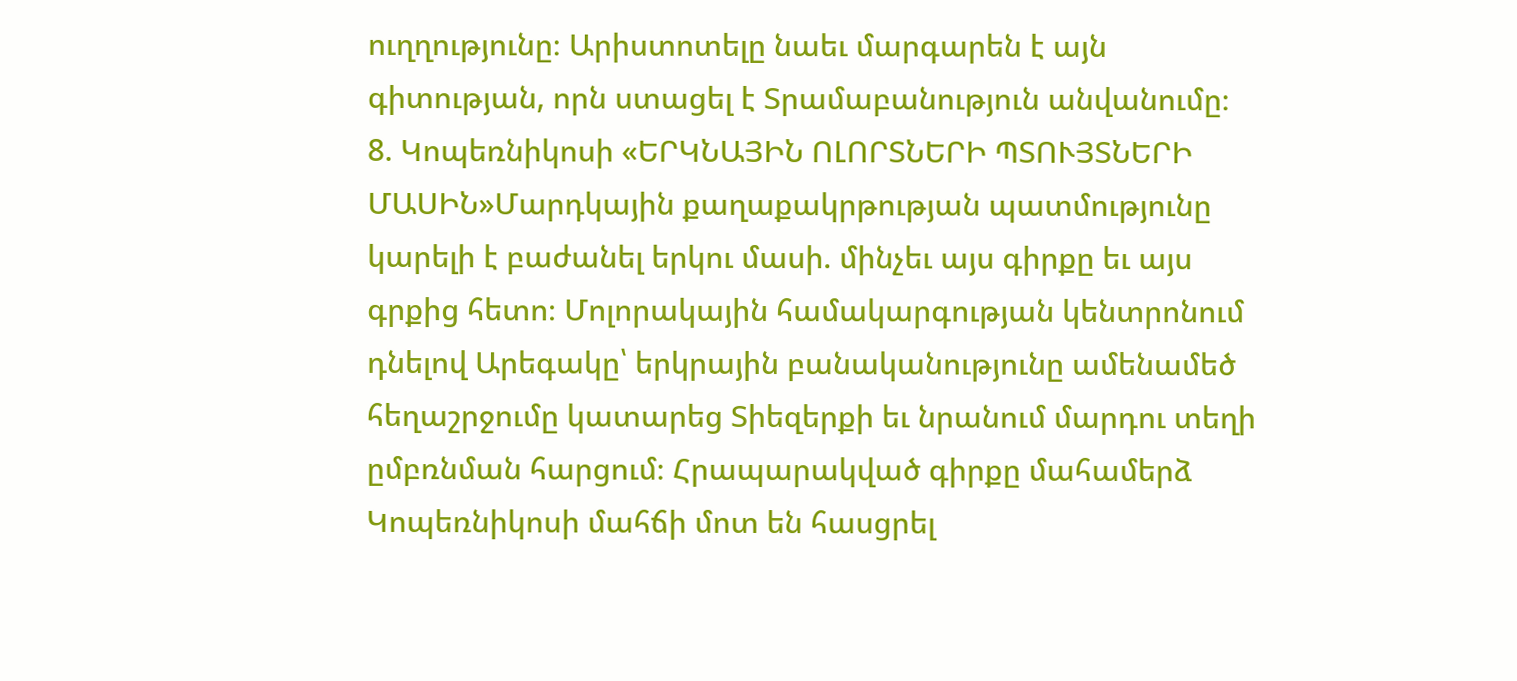ուղղությունը։ Արիստոտելը նաեւ մարգարեն է այն գիտության, որն ստացել է Տրամաբանություն անվանումը։ 8. Կոպեռնիկոսի «ԵՐԿՆԱՅԻՆ ՈԼՈՐՏՆԵՐԻ ՊՏՈՒՅՏՆԵՐԻ ՄԱՍԻՆ»Մարդկային քաղաքակրթության պատմությունը կարելի է բաժանել երկու մասի. մինչեւ այս գիրքը եւ այս գրքից հետո։ Մոլորակային համակարգության կենտրոնում դնելով Արեգակը՝ երկրային բանականությունը ամենամեծ հեղաշրջումը կատարեց Տիեզերքի եւ նրանում մարդու տեղի ըմբռնման հարցում։ Հրապարակված գիրքը մահամերձ Կոպեռնիկոսի մահճի մոտ են հասցրել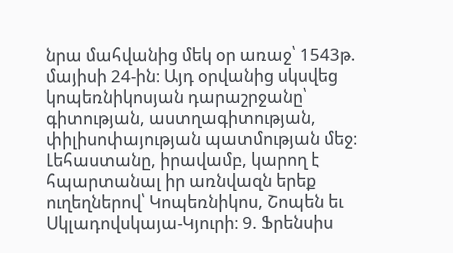նրա մահվանից մեկ օր առաջ՝ 1543թ. մայիսի 24-ին։ Այդ օրվանից սկսվեց կոպեռնիկոսյան դարաշրջանը՝ գիտության, աստղագիտության, փիլիսոփայության պատմության մեջ։ Լեհաստանը, իրավամբ, կարող է հպարտանալ իր առնվազն երեք ուղեղներով՝ Կոպեռնիկոս, Շոպեն եւ Սկլադովսկայա-Կյուրի։ 9. Ֆրենսիս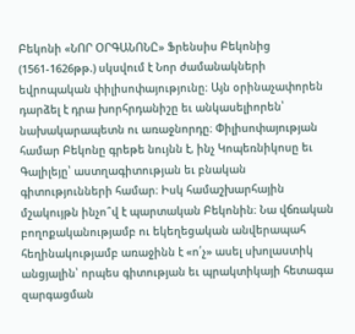Բեկոնի «ՆՈՐ ՕՐԳԱՆՈՆԸ» Ֆրենսիս Բեկոնից (1561-1626թթ.) սկսվում է Նոր ժամանակների եվրոպական փիլիսոփայությունը։ Այն օրինաչափորեն դարձել է դրա խորհրդանիշը եւ անկասելիորեն՝ նախակարապետն ու առաջնորդը։ Փիլիսոփայության համար Բեկոնը գրեթե նույնն է, ինչ Կոպեռնիկոսը եւ Գալիլեյը՝ աստղագիտության եւ բնական գիտությունների համար։ Իսկ համաշխարհային մշակույթն ինչո՞վ է պարտական Բեկոնին։ Նա վճռական բողոքականությամբ ու եկեղեցական անվերապահ հեղինակությամբ առաջինն է «ո՛չ» ասել սխոլաստիկ անցյալին՝ որպես գիտության եւ պրակտիկայի հետագա զարգացման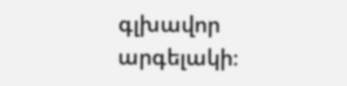գլխավոր արգելակի։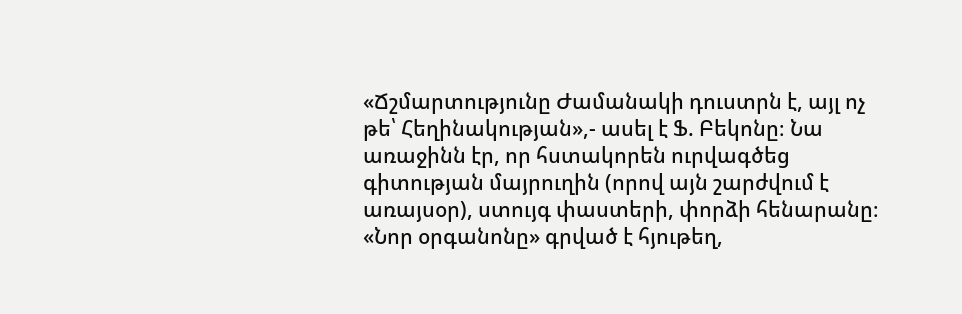«Ճշմարտությունը Ժամանակի դուստրն է, այլ ոչ թե՝ Հեղինակության»,- ասել է Ֆ. Բեկոնը։ Նա առաջինն էր, որ հստակորեն ուրվագծեց գիտության մայրուղին (որով այն շարժվում է առայսօր), ստույգ փաստերի, փորձի հենարանը։ «Նոր օրգանոնը» գրված է հյութեղ,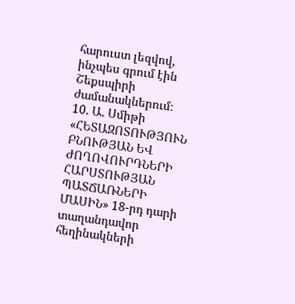հարուստ լեզվով, ինչպես գրում էին Շեքսպիրի ժամանակներում։ 10. Ա. Սմիթի «ՀԵՏԱԶՈՏՈՒԹՅՈՒՆ ԲՆՈՒԹՅԱՆ ԵՎ ԺՈՂՈՎՈՒՐԴՆԵՐԻ ՀԱՐՍՏՈՒԹՅԱՆ ՊԱՏՃԱՌՆԵՐԻ ՄԱՍԻՆ» 18-րդ դարի տաղանդավոր հեղինակների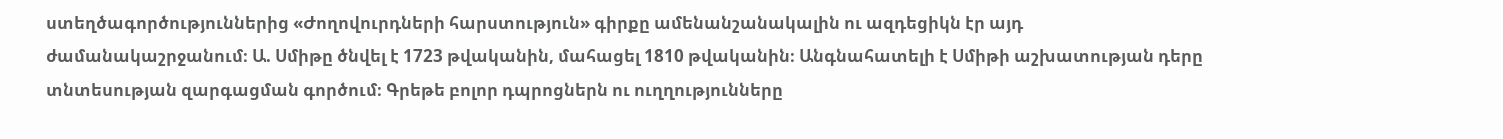ստեղծագործություններից «Ժողովուրդների հարստություն» գիրքը ամենանշանակալին ու ազդեցիկն էր այդ ժամանակաշրջանում։ Ա. Սմիթը ծնվել է 1723 թվականին, մահացել 1810 թվականին։ Անգնահատելի է Սմիթի աշխատության դերը տնտեսության զարգացման գործում։ Գրեթե բոլոր դպրոցներն ու ուղղությունները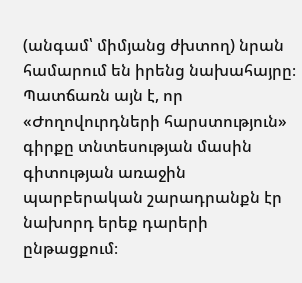(անգամ՝ միմյանց ժխտող) նրան համարում են իրենց նախահայրը։ Պատճառն այն է, որ «Ժողովուրդների հարստություն» գիրքը տնտեսության մասին գիտության առաջին պարբերական շարադրանքն էր նախորդ երեք դարերի ընթացքում։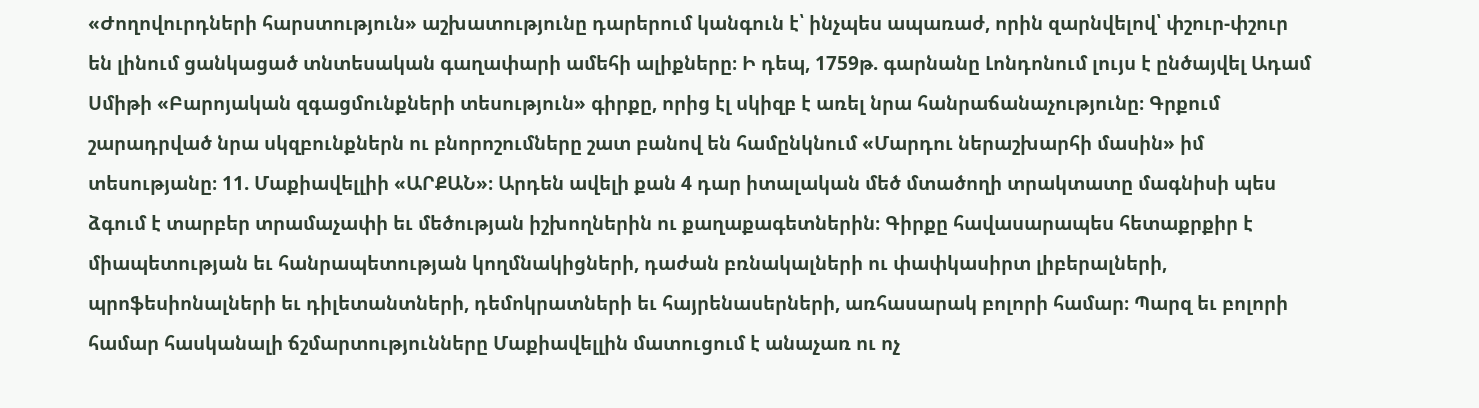«Ժողովուրդների հարստություն» աշխատությունը դարերում կանգուն է՝ ինչպես ապառաժ, որին զարնվելով՝ փշուր-փշուր են լինում ցանկացած տնտեսական գաղափարի ամեհի ալիքները։ Ի դեպ, 1759թ. գարնանը Լոնդոնում լույս է ընծայվել Ադամ Սմիթի «Բարոյական զգացմունքների տեսություն» գիրքը, որից էլ սկիզբ է առել նրա հանրաճանաչությունը։ Գրքում շարադրված նրա սկզբունքներն ու բնորոշումները շատ բանով են համընկնում «Մարդու ներաշխարհի մասին» իմ տեսությանը։ 11. Մաքիավելլիի «ԱՐՔԱՆ»։ Արդեն ավելի քան 4 դար իտալական մեծ մտածողի տրակտատը մագնիսի պես ձգում է տարբեր տրամաչափի եւ մեծության իշխողներին ու քաղաքագետներին։ Գիրքը հավասարապես հետաքրքիր է միապետության եւ հանրապետության կողմնակիցների, դաժան բռնակալների ու փափկասիրտ լիբերալների, պրոֆեսիոնալների եւ դիլետանտների, դեմոկրատների եւ հայրենասերների, առհասարակ բոլորի համար։ Պարզ եւ բոլորի համար հասկանալի ճշմարտությունները Մաքիավելլին մատուցում է անաչառ ու ոչ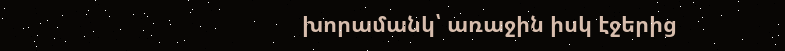խորամանկ՝ առաջին իսկ էջերից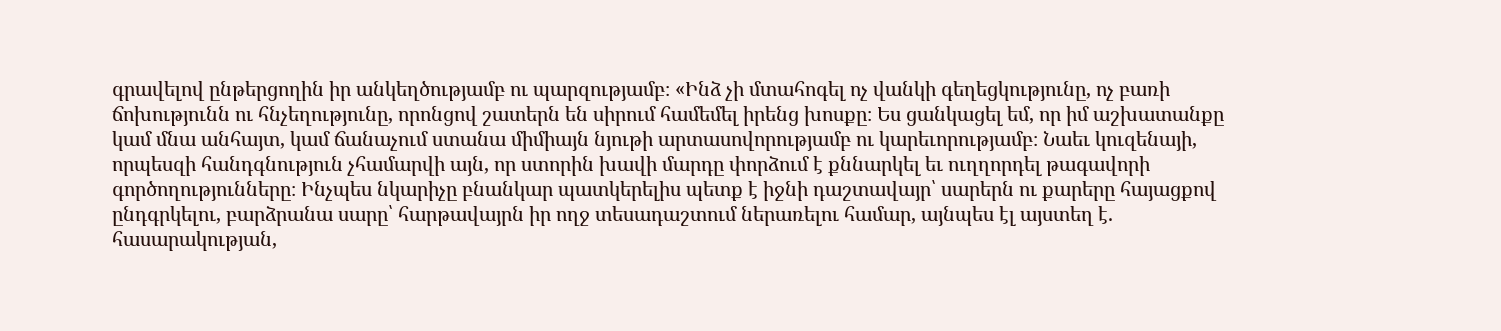գրավելով ընթերցողին իր անկեղծությամբ ու պարզությամբ։ «Ինձ չի մտահոգել ոչ վանկի գեղեցկությունը, ոչ բառի ճոխությունն ու հնչեղությունը, որոնցով շատերն են սիրում համեմել իրենց խոսքը։ Ես ցանկացել եմ, որ իմ աշխատանքը կամ մնա անհայտ, կամ ճանաչում ստանա միմիայն նյութի արտասովորությամբ ու կարեւորությամբ։ Նաեւ կուզենայի, որպեսզի հանդգնություն չհամարվի այն, որ ստորին խավի մարդը փորձում է քննարկել եւ ուղղորդել թագավորի գործողությունները։ Ինչպես նկարիչը բնանկար պատկերելիս պետք է իջնի դաշտավայր՝ սարերն ու քարերը հայացքով ընդգրկելու, բարձրանա սարը՝ հարթավայրն իր ողջ տեսադաշտում ներառելու համար, այնպես էլ այստեղ է. հասարակության,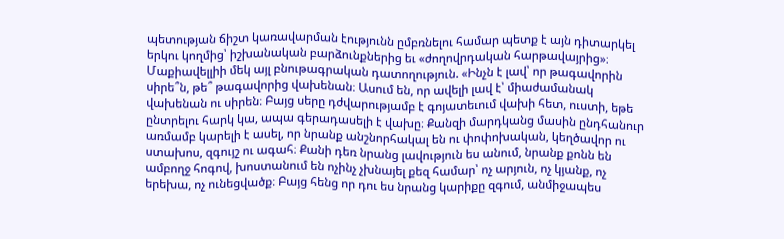պետության ճիշտ կառավարման էությունն ըմբռնելու համար պետք է այն դիտարկել երկու կողմից՝ իշխանական բարձունքներից եւ «ժողովրդական հարթավայրից»։ Մաքիավելլիի մեկ այլ բնութագրական դատողություն. «Ինչն է լավ՝ որ թագավորին սիրե՞ն, թե՞ թագավորից վախենան։ Ասում են, որ ավելի լավ է՝ միաժամանակ վախենան ու սիրեն։ Բայց սերը դժվարությամբ է գոյատեւում վախի հետ, ուստի, եթե ընտրելու հարկ կա, ապա գերադասելի է վախը։ Քանզի մարդկանց մասին ընդհանուր առմամբ կարելի է ասել, որ նրանք անշնորհակալ են ու փոփոխական, կեղծավոր ու ստախոս, զգույշ ու ագահ։ Քանի դեռ նրանց լավություն ես անում, նրանք քոնն են ամբողջ հոգով, խոստանում են ոչինչ չխնայել քեզ համար՝ ոչ արյուն, ոչ կյանք, ոչ երեխա, ոչ ունեցվածք։ Բայց հենց որ դու ես նրանց կարիքը զգում, անմիջապես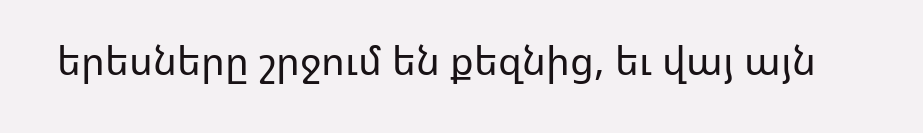երեսները շրջում են քեզնից, եւ վայ այն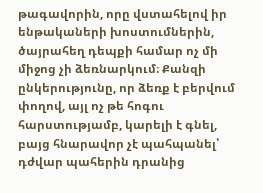թագավորին, որը վստահելով իր ենթակաների խոստումներին, ծայրահեղ դեպքի համար ոչ մի միջոց չի ձեռնարկում։ Քանզի ընկերությունը, որ ձեռք է բերվում փողով, այլ ոչ թե հոգու հարստությամբ, կարելի է գնել, բայց հնարավոր չէ պահպանել՝ դժվար պահերին դրանից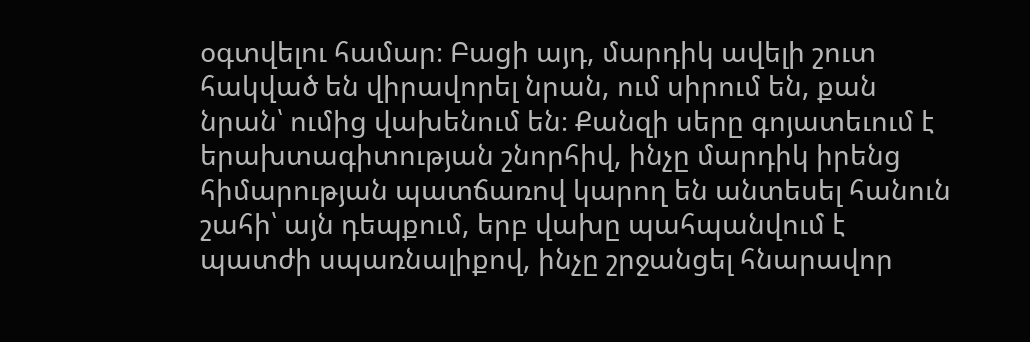օգտվելու համար։ Բացի այդ, մարդիկ ավելի շուտ հակված են վիրավորել նրան, ում սիրում են, քան նրան՝ ումից վախենում են։ Քանզի սերը գոյատեւում է երախտագիտության շնորհիվ, ինչը մարդիկ իրենց հիմարության պատճառով կարող են անտեսել հանուն շահի՝ այն դեպքում, երբ վախը պահպանվում է պատժի սպառնալիքով, ինչը շրջանցել հնարավոր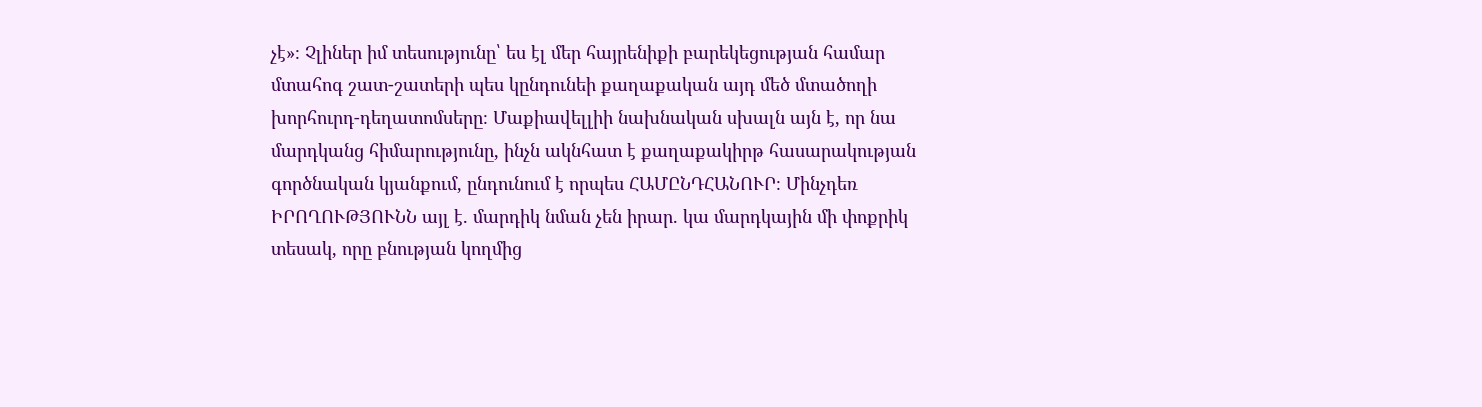չէ»։ Չլիներ իմ տեսությունը՝ ես էլ մեր հայրենիքի բարեկեցության համար մտահոգ շատ-շատերի պես կընդունեի քաղաքական այդ մեծ մտածողի խորհուրդ-դեղատոմսերը։ Մաքիավելլիի նախնական սխալն այն է, որ նա մարդկանց հիմարությունը, ինչն ակնհատ է քաղաքակիրթ հասարակության գործնական կյանքում, ընդունում է որպես ՀԱՄԸՆԴՀԱՆՈՒՐ։ Մինչդեռ ԻՐՈՂՈՒԹՅՈՒՆՆ այլ է. մարդիկ նման չեն իրար. կա մարդկային մի փոքրիկ տեսակ, որը բնության կողմից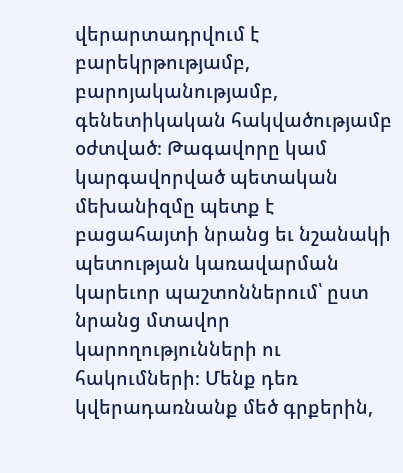վերարտադրվում է բարեկրթությամբ, բարոյականությամբ, գենետիկական հակվածությամբ օժտված։ Թագավորը կամ կարգավորված պետական մեխանիզմը պետք է բացահայտի նրանց եւ նշանակի պետության կառավարման կարեւոր պաշտոններում՝ ըստ նրանց մտավոր կարողությունների ու հակումների։ Մենք դեռ կվերադառնանք մեծ գրքերին,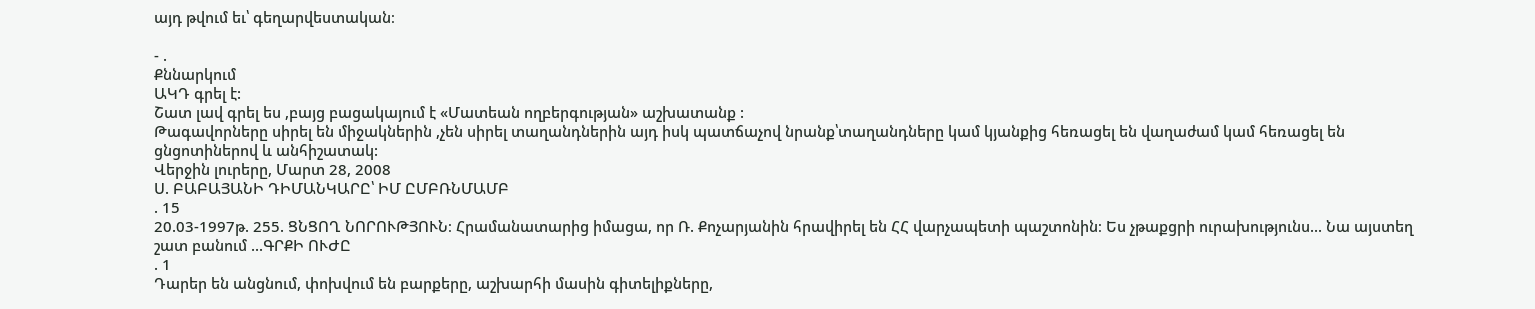այդ թվում եւ՝ գեղարվեստական։

- .
Քննարկում
ԱԿԴ գրել է:
Շատ լավ գրել ես ,բայց բացակայում է «Մատեան ողբերգության» աշխատանք :
Թագավորները սիրել են միջակներին ,չեն սիրել տաղանդներին այդ իսկ պատճաչով նրանք՝տաղանդները կամ կյանքից հեռացել են վաղաժամ կամ հեռացել են ցնցոտիներով և անհիշատակ:
Վերջին լուրերը, Մարտ 28, 2008
Ս. ԲԱԲԱՅԱՆԻ ԴԻՄԱՆԿԱՐԸ՝ ԻՄ ԸՄԲՌՆՄԱՄԲ
. 15
20.03-1997թ. 255. ՑՆՑՈՂ ՆՈՐՈՒԹՅՈՒՆ։ Հրամանատարից իմացա, որ Ռ. Քոչարյանին հրավիրել են ՀՀ վարչապետի պաշտոնին։ Ես չթաքցրի ուրախությունս... Նա այստեղ շատ բանում ...ԳՐՔԻ ՈՒԺԸ
. 1
Դարեր են անցնում, փոխվում են բարքերը, աշխարհի մասին գիտելիքները,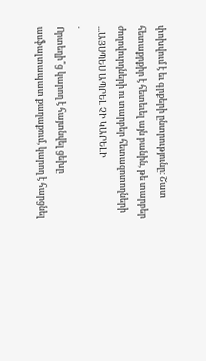փոխվում է եւ գրքերի ընտրությունը։ Շատ հետաքրքիր է հետեւել այն բանին, թե տարբեր ժողովուրդների ու տարբեր հետազոտողների ...ԱՅՍՊԵՍ ԱՊՐԵԼ ՉԻ ԿԱՐԵԼԻ
.
Որտեղի՞ց կարող է հայտնվել ցեխը ասֆալտապատ քաղաքում, կարող է հարցնել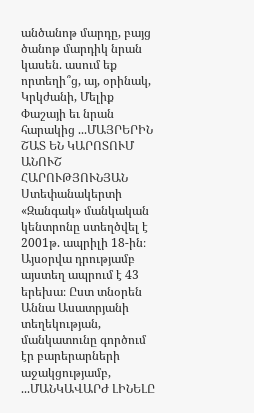անծանոթ մարդը, բայց ծանոթ մարդիկ նրան կասեն. ասում եք որտեղի՞ց, այ, օրինակ, Կրկժանի, Մելիք Փաշայի եւ նրան հարակից ...ՄԱՅՐԵՐԻՆ ՇԱՏ ԵՆ ԿԱՐՈՏՈՒՄ
ԱՆՈՒՇ ՀԱՐՈՒԹՅՈՒՆՅԱՆ
Ստեփանակերտի «Զանգակ» մանկական կենտրոնը ստեղծվել է 2001թ. ապրիլի 18-ին։ Այսօրվա դրությամբ այստեղ ապրում է 43 երեխա։ Ըստ տնօրեն Աննա Ասատրյանի տեղեկության, մանկատունը գործում էր բարերարների աջակցությամբ, ...ՄԱՆԿԱՎԱՐԺ ԼԻՆԵԼԸ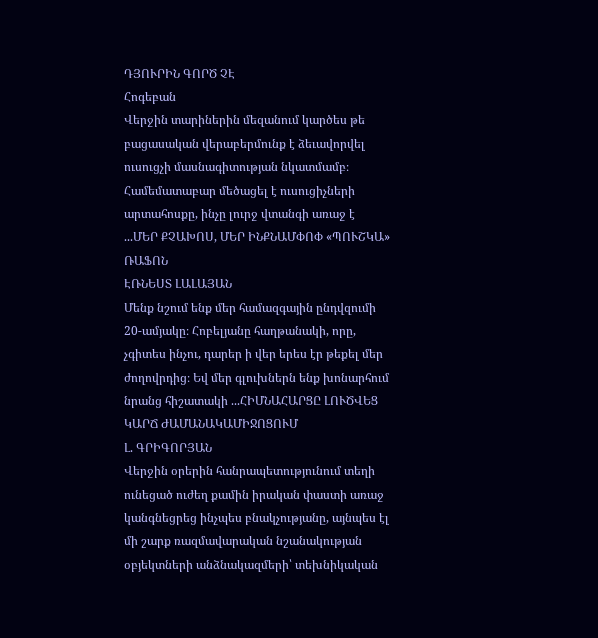ԴՅՈՒՐԻՆ ԳՈՐԾ ՉԷ
Հոգեբան
Վերջին տարիներին մեզանում կարծես թե բացասական վերաբերմունք է ձեւավորվել ուսուցչի մասնագիտության նկատմամբ։ Համեմատաբար մեծացել է ուսուցիչների արտահոսքը, ինչը լուրջ վտանգի առաջ է ...ՄԵՐ ՔՉԱԽՈՍ, ՄԵՐ ԻՆՔՆԱՄՓՈՓ «ՊՈՒՇԿԱ» ՌԱՖՈՆ
ԷՌՆԵՍՏ ԼԱԼԱՅԱՆ
Մենք նշում ենք մեր համազգային ընդվզումի 20-ամյակը։ Հոբելյանը հաղթանակի, որը, չգիտես ինչու, դարեր ի վեր երես էր թեքել մեր ժողովրդից։ Եվ մեր գլուխներն ենք խոնարհում նրանց հիշատակի ...ՀԻՄՆԱՀԱՐՑԸ ԼՈՒԾՎԵՑ ԿԱՐՃ ԺԱՄԱՆԱԿԱՄԻՋՈՑՈՒՄ
Լ. ԳՐԻԳՈՐՅԱՆ
Վերջին օրերին հանրապետությունում տեղի ունեցած ուժեղ քամին իրական փաստի առաջ կանգնեցրեց ինչպես բնակչությանը, այնպես էլ մի շարք ռազմավարական նշանակության օբյեկտների անձնակազմերի՝ տեխնիկական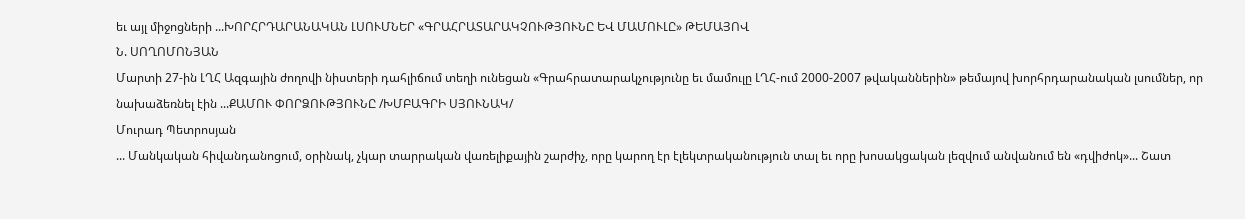եւ այլ միջոցների ...ԽՈՐՀՐԴԱՐԱՆԱԿԱՆ ԼՍՈՒՄՆԵՐ «ԳՐԱՀՐԱՏԱՐԱԿՉՈՒԹՅՈՒՆԸ ԵՎ ՄԱՄՈՒԼԸ» ԹԵՄԱՅՈՎ
Ն. ՍՈՂՈՄՈՆՅԱՆ
Մարտի 27-ին ԼՂՀ Ազգային ժողովի նիստերի դահլիճում տեղի ունեցան «Գրահրատարակչությունը եւ մամուլը ԼՂՀ-ում 2000-2007 թվականներին» թեմայով խորհրդարանական լսումներ, որ նախաձեռնել էին ...ՔԱՄՈՒ ՓՈՐՁՈՒԹՅՈՒՆԸ /ԽՄԲԱԳՐԻ ՍՅՈՒՆԱԿ/
Մուրադ Պետրոսյան
... Մանկական հիվանդանոցում, օրինակ, չկար տարրական վառելիքային շարժիչ, որը կարող էր էլեկտրականություն տալ եւ որը խոսակցական լեզվում անվանում են «դվիժոկ»... Շատ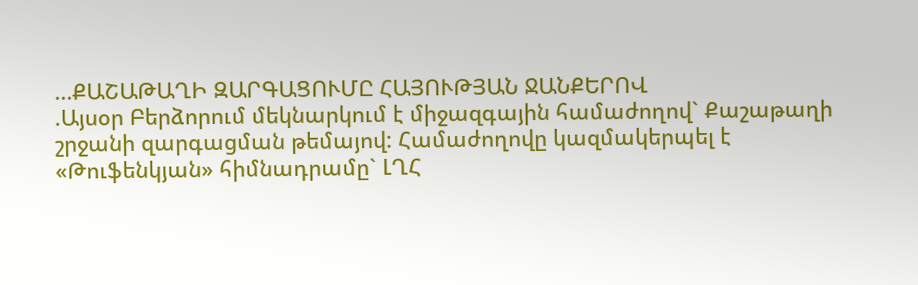...ՔԱՇԱԹԱՂԻ ԶԱՐԳԱՑՈՒՄԸ ՀԱՅՈՒԹՅԱՆ ՋԱՆՔԵՐՈՎ
.Այսօր Բերձորում մեկնարկում է միջազգային համաժողով` Քաշաթաղի շրջանի զարգացման թեմայով: Համաժողովը կազմակերպել է «Թուֆենկյան» հիմնադրամը` ԼՂՀ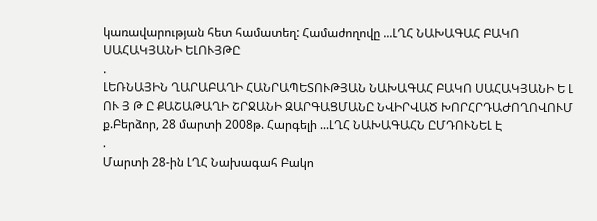կառավարության հետ համատեղ: Համաժողովը ...ԼՂՀ ՆԱԽԱԳԱՀ ԲԱԿՈ ՍԱՀԱԿՅԱՆԻ ԵԼՈՒՅԹԸ
.
ԼԵՌՆԱՅԻՆ ՂԱՐԱԲԱՂԻ ՀԱՆՐԱՊԵՏՈՒԹՅԱՆ ՆԱԽԱԳԱՀ ԲԱԿՈ ՍԱՀԱԿՅԱՆԻ Ե Լ ՈՒ Յ Թ Ը ՔԱՇԱԹԱՂԻ ՇՐՋԱՆԻ ԶԱՐԳԱՑՄԱՆԸ ՆՎԻՐՎԱԾ ԽՈՐՀՐԴԱԺՈՂՈՎՈՒՄ ք.Բերձոր, 28 մարտի 2008թ. Հարգելի ...ԼՂՀ ՆԱԽԱԳԱՀՆ ԸՄԴՈՒՆԵԼ Է
.
Մարտի 28-ին ԼՂՀ Նախագահ Բակո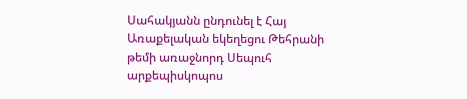Սահակյանն ընդունել է Հայ Առաքելական եկեղեցու Թեհրանի թեմի առաջնորդ Սեպուհ արքեպիսկոպոս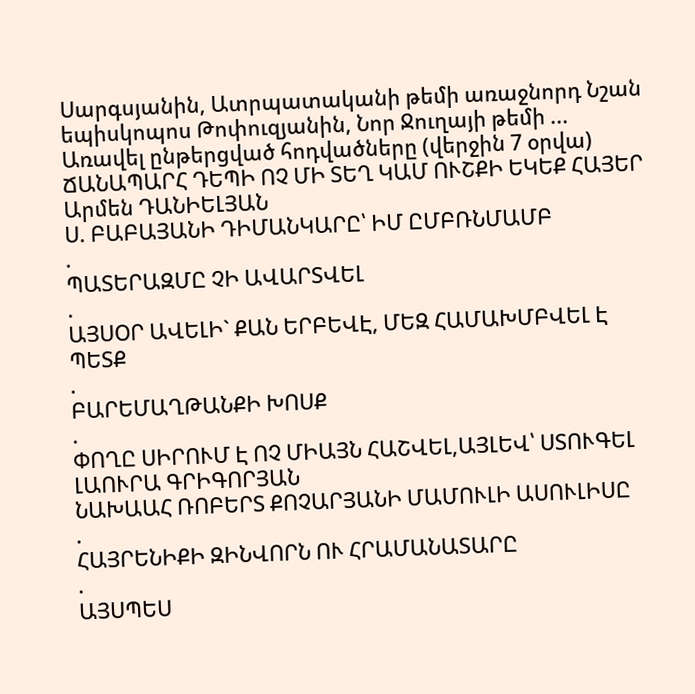Սարգսյանին, Ատրպատականի թեմի առաջնորդ Նշան եպիսկոպոս Թոփուզյանին, Նոր Ջուղայի թեմի ...
Առավել ընթերցված հոդվածները (վերջին 7 օրվա)
ՃԱՆԱՊԱՐՀ ԴԵՊԻ ՈՉ ՄԻ ՏԵՂ ԿԱՄ ՈՒՇՔԻ ԵԿԵՔ ՀԱՅԵՐ
Արմեն ԴԱՆԻԵԼՅԱՆ
Ս. ԲԱԲԱՅԱՆԻ ԴԻՄԱՆԿԱՐԸ՝ ԻՄ ԸՄԲՌՆՄԱՄԲ
.
ՊԱՏԵՐԱԶՄԸ ՉԻ ԱՎԱՐՏՎԵԼ
.
ԱՅՍՕՐ ԱՎԵԼԻ` ՔԱՆ ԵՐԲԵՎԷ, ՄԵԶ ՀԱՄԱԽՄԲՎԵԼ Է ՊԵՏՔ
.
ԲԱՐԵՄԱՂԹԱՆՔԻ ԽՈՍՔ
.
ՓՈՂԸ ՍԻՐՈՒՄ Է ՈՉ ՄԻԱՅՆ ՀԱՇՎԵԼ,ԱՅԼԵՎ՝ ՍՏՈՒԳԵԼ
ԼԱՈՒՐԱ ԳՐԻԳՈՐՅԱՆ
ՆԱԽԱԱՀ ՌՈԲԵՐՏ ՔՈՉԱՐՅԱՆԻ ՄԱՄՈՒԼԻ ԱՍՈՒԼԻՍԸ
.
ՀԱՅՐԵՆԻՔԻ ԶԻՆՎՈՐՆ ՈՒ ՀՐԱՄԱՆԱՏԱՐԸ
.
ԱՅՍՊԵՍ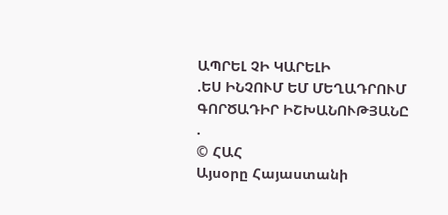ԱՊՐԵԼ ՉԻ ԿԱՐԵԼԻ
.ԵՍ ԻՆՉՈՒՄ ԵՄ ՄԵՂԱԴՐՈՒՄ ԳՈՐԾԱԴԻՐ ԻՇԽԱՆՈՒԹՅԱՆԸ
.
© ՀԱՀ
Այսօրը Հայաստանի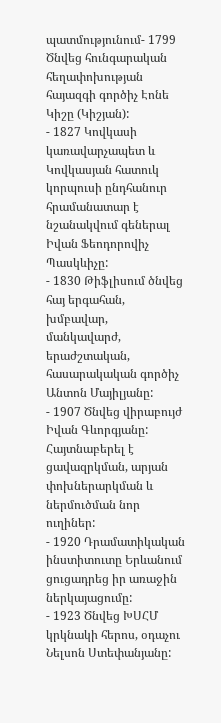պատմությունում- 1799 Ծնվեց հունգարական հեղափոխության հայազգի գործիչ Էոնե Կիշը (Կիշյան):
- 1827 Կովկասի կառավարչապետ և Կովկասյան հատուկ կորպուսի ընդհանուր հրամանատար է նշանակվում գեներալ Իվան Ֆեոդորովիչ Պասկևիչը:
- 1830 Թիֆլիսում ծնվեց հայ երգահան, խմբավար, մանկավարժ, երաժշտական, հասարակական գործիչ Անտոն Մայիլյանը:
- 1907 Ծնվեց վիրաբույժ Իվան Գևորգյանը: Հայտնաբերել է ցավազրկման, արյան փոխներարկման և ներմուծման նոր ուղիներ:
- 1920 Դրամատիկական ինստիտուտը Երևանում ցուցադրեց իր առաջին ներկայացումը:
- 1923 Ծնվեց ԽՍՀՄ կրկնակի հերոս, օդաչու Նելսոն Ստեփանյանը: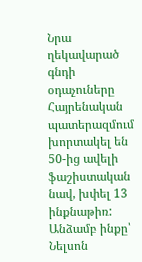Նրա ղեկավարած գնդի օդաչուները Հայրենական պատերազմում խորտակել են 50-ից ավելի ֆաշիստական նավ, խփել 13 ինքնաթիռ: Անձամբ ինքը՝ Նելսոն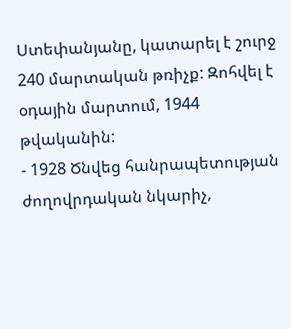Ստեփանյանը, կատարել է շուրջ 240 մարտական թռիչք: Զոհվել է օդային մարտում, 1944 թվականին:
- 1928 Ծնվեց հանրապետության ժողովրդական նկարիչ,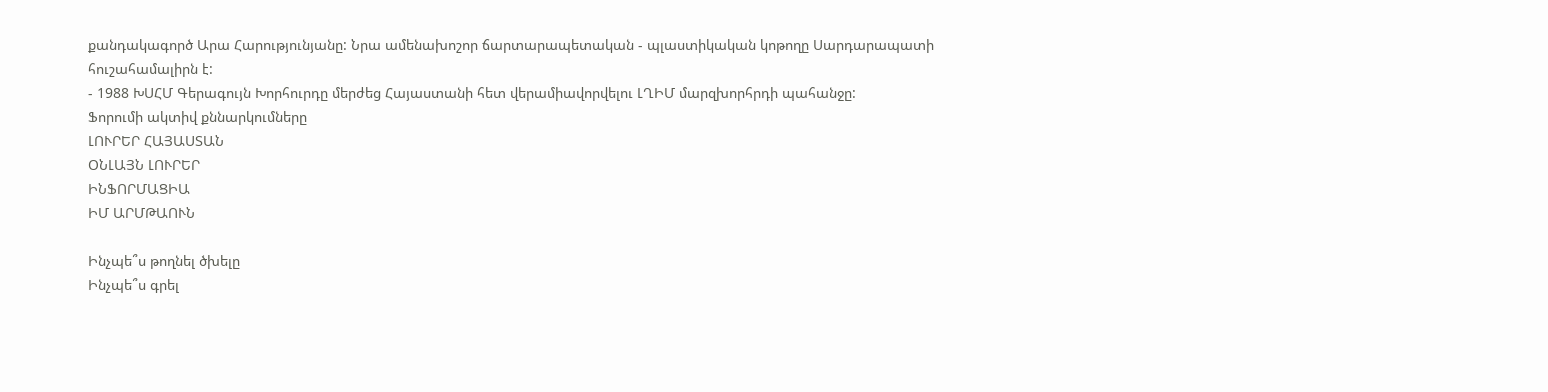քանդակագործ Արա Հարությունյանը: Նրա ամենախոշոր ճարտարապետական - պլաստիկական կոթողը Սարդարապատի հուշահամալիրն է:
- 1988 ԽՍՀՄ Գերագույն Խորհուրդը մերժեց Հայաստանի հետ վերամիավորվելու ԼՂԻՄ մարզխորհրդի պահանջը:
Ֆորումի ակտիվ քննարկումները
ԼՈՒՐԵՐ ՀԱՅԱՍՏԱՆ
ՕՆԼԱՅՆ ԼՈՒՐԵՐ
ԻՆՖՈՐՄԱՑԻԱ
ԻՄ ԱՐՄԹԱՈՒՆ

Ինչպե՞ս թողնել ծխելը
Ինչպե՞ս գրել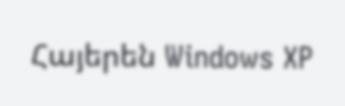Հայերեն Windows XP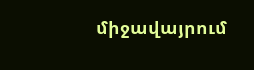միջավայրում